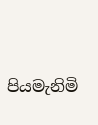පියමැනිමි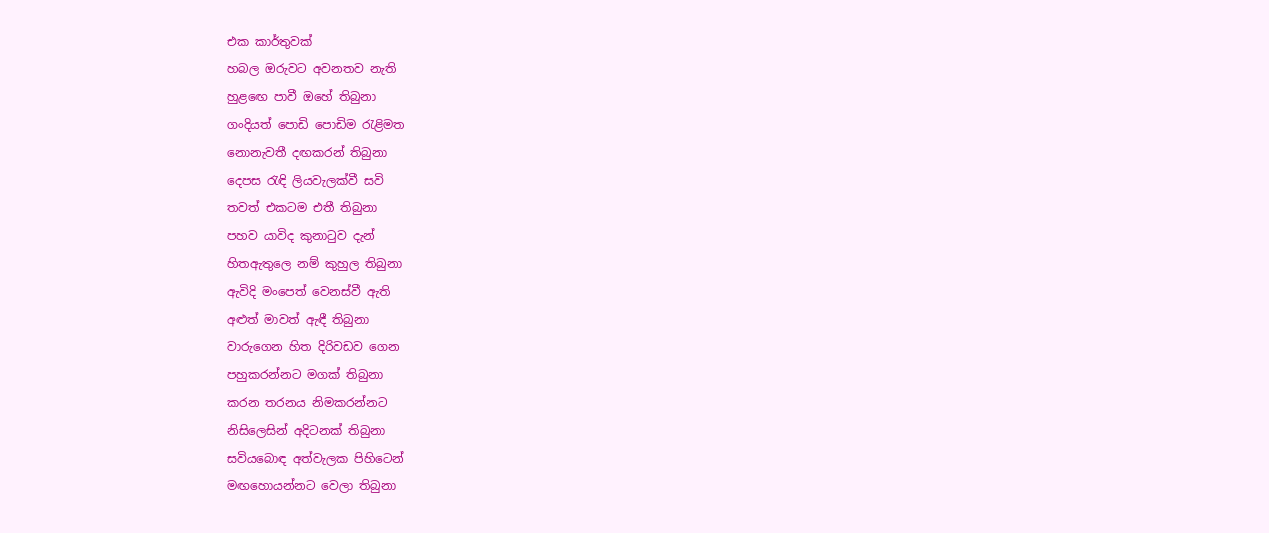එක කාර්තුවක්
හබල ඔරුවට අවනතව නැති
හුළඟෙ පාවී ඔහේ තිබුනා
ගංදියත් පොඩි පොඩිම රැළිමත
නොනැවතී දඟකරන් තිබුනා
දෙපස රැඳි ලියවැලක්වී සවි
තවත් එකටම එතී තිබුනා
පහව යාවිද කුනාටුව දැන්
හිතඇතුලෙ නම් කුහුල තිබුනා
ඇවිදි මංපෙත් වෙනස්වී ඇති
අළුත් මාවත් ඇඳී තිබුනා
වාරුගෙන හිත දිරිවඩව ගෙන
පහුකරන්නට මගක් තිබුනා
කරන තරනය නිමකරන්නට
නිසිලෙසින් අදිටනක් තිබුනා
සවියබොඳ අත්වැලක පිහිටෙන්
මඟහොයන්නට වෙලා තිබුනා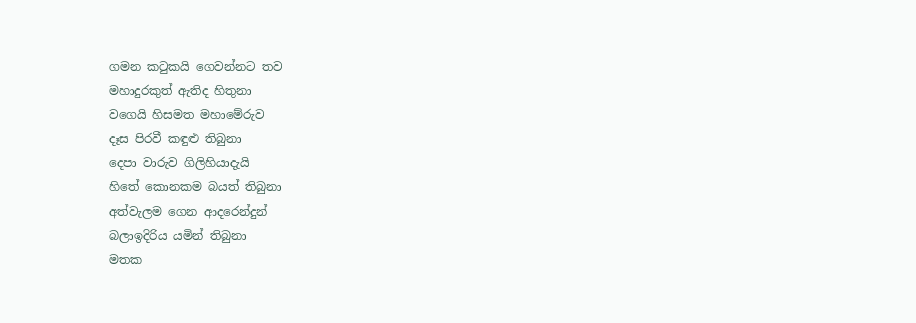ගමන කටුකයි ගෙවන්නට තව
මහාදුරකුත් ඇතිද හිතුනා
වගෙයි හිසමත මහාමේරුව
දෑස පිරවී කඳුළු තිබුනා
දෙපා වාරුව ගිලිහියාදැයි
හිතේ කොනකම බයත් තිබුනා
අත්වැලම ගෙන ආදරෙන්දුන්
බලාඉදිරිය යමින් තිබුනා
මතක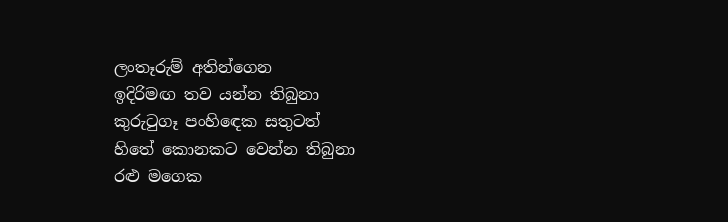ලංතෑරුම් අතින්ගෙන
ඉදිරිමඟ තව යන්න තිබුනා
කුරුටුගෑ පංහිඳෙක සතුටත්
හිතේ කොනකට වෙන්න තිබුනා
රළු මගෙක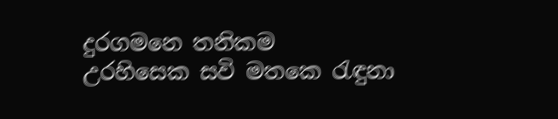දුරගමනෙ තනිකම
උරහිසෙක සවි මතකෙ රැඳුනා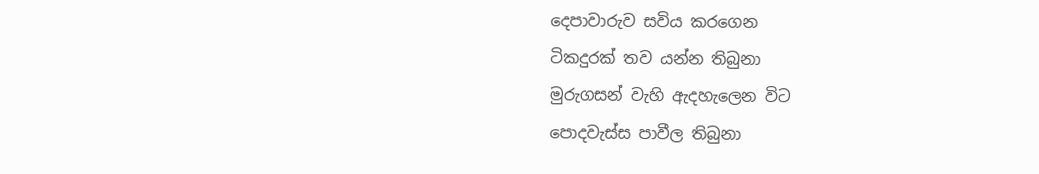දෙපාවාරුව සවිය කරගෙන
ටිකදුරක් තව යන්න තිබුනා
මුරුගසන් වැහි ඇදහැලෙන විට
පොදවැස්ස පාවීල තිබුනා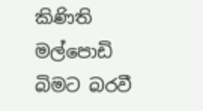කිණිති මල්පොඩි බිමට බරවී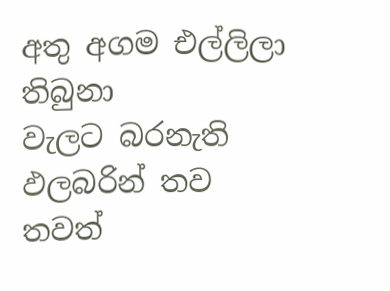අතු අගම එල්ලිලා තිබුනා
වැලට බරනැති ඵලබරින් තව
තවත්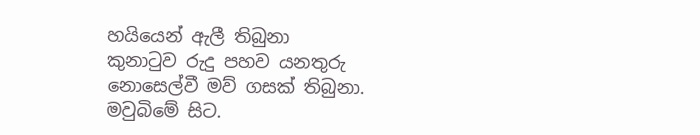හයියෙන් ඇලී තිබුනා
කුනාටුව රුදු පහව යනතුරු
නොසෙල්වී මව් ගසක් තිබුනා.
මවුබිමේ සිට.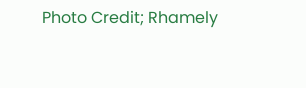Photo Credit; Rhamely